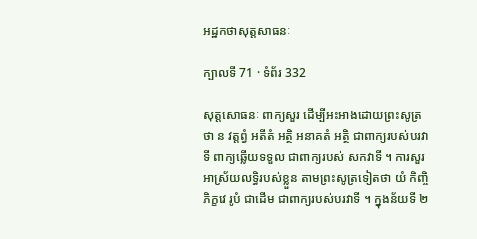អដ្ឋកថាសុត្តសាធនៈ

ក្បាលទី 71 · ទំព័រ 332

សុត្តសោធនៈ ពាក្យសួរ ដើម្បីអះអាងដោយព្រះសូត្រថា ន វត្តព្វំ អតីតំ អត្ថិ អនាគតំ អត្ថិ ជាពាក្យរបស់បរវាទី ពាក្យឆ្លើយទទួល ជាពាក្យរបស់ សកវាទី ។ ការសួរអាស្រ័យលទ្ធិរបស់ខ្លួន តាមព្រះសូត្រទៀតថា យំ កិញ្ចិ ភិក្ខវេ រូបំ ជាដើម ជាពាក្យរបស់បរវាទី ។ ក្នុងន័យទី ២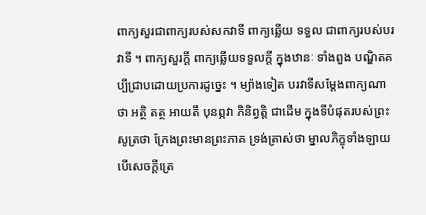ពាក្យសួរជាពាក្យរបស់សកវាទី ពាក្យឆ្លើយ ទទួល ជាពាក្យរបស់បរវាទី ។ ពាក្យសួរក្តី ពាក្យឆ្លើយទទួលក្តី ក្នុងឋានៈ ទាំងពួង បណ្ឌិតគប្បីជ្រាបដោយប្រការដូច្នេះ ។ ម្យ៉ាងទៀត បរវាទីសម្តែងពាក្យណាថា អត្ថិ តត្ថ អាយតឹ បុនព្ភវា ភិនិព្វត្តិ ជាដើម ក្នុងទីបំផុតរបស់ព្រះសូត្រថា ក្រែងព្រះមានព្រះភាគ ទ្រង់ត្រាស់ថា ម្នាលភិក្ខុទាំងឡាយ បើសេចក្តីត្រេ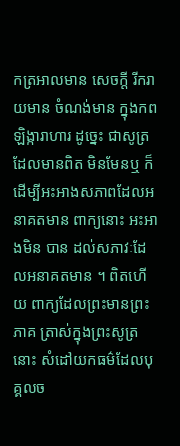កត្រអាលមាន សេចក្តី រីករាយមាន ចំណង់មាន ក្នុងកពឡិង្ការាហារ ដូច្នេះ ជាសូត្រដែលមានពិត មិនមែនឬ ក៏ដើម្បីអះអាងសភាពដែលអនាគតមាន ពាក្យនោះ អះអាងមិន បាន ដល់សភាវៈដែលអនាគតមាន ។ ពិតហើយ ពាក្យដែលព្រះមានព្រះភាគ ត្រាស់ក្នុងព្រះសូត្រនោះ សំដៅយកធម៌ដែលបុគ្គលច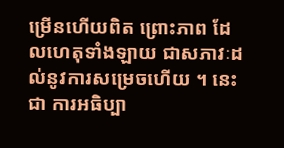ម្រើនហើយពិត ព្រោះភាព ដែលហេតុទាំងឡាយ ជាសភាវៈដល់នូវការសម្រេចហើយ ។ នេះជា ការអធិប្បា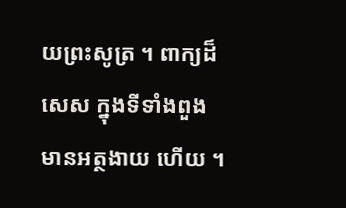យព្រះសូត្រ ។ ពាក្យដ៏សេស ក្នុងទីទាំងពួង មានអត្ថងាយ ហើយ ។